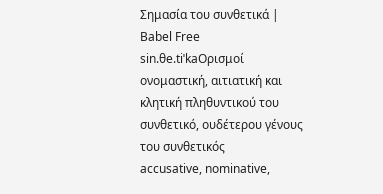Σημασία του συνθετικά | Babel Free
sin.θe.tiˈkaΟρισμοί
ονομαστική, αιτιατική και κλητική πληθυντικού του συνθετικό, ουδέτερου γένους του συνθετικός
accusative, nominative,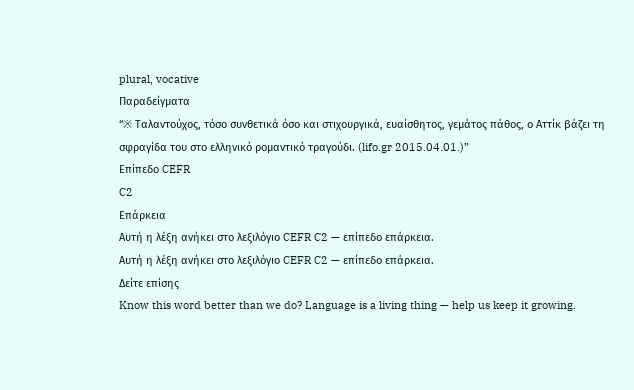plural, vocative
Παραδείγματα
“※ Ταλαντούχος, τόσο συνθετικά όσο και στιχουργικά, ευαίσθητος, γεμάτος πάθος, ο Αττίκ βάζει τη σφραγίδα του στο ελληνικό ρομαντικό τραγούδι. (lifo.gr 2015.04.01.)”
Επίπεδο CEFR
C2
Επάρκεια
Αυτή η λέξη ανήκει στο λεξιλόγιο CEFR C2 — επίπεδο επάρκεια.
Αυτή η λέξη ανήκει στο λεξιλόγιο CEFR C2 — επίπεδο επάρκεια.
Δείτε επίσης
Know this word better than we do? Language is a living thing — help us keep it growing.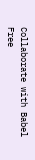Collaborate with Babel Free